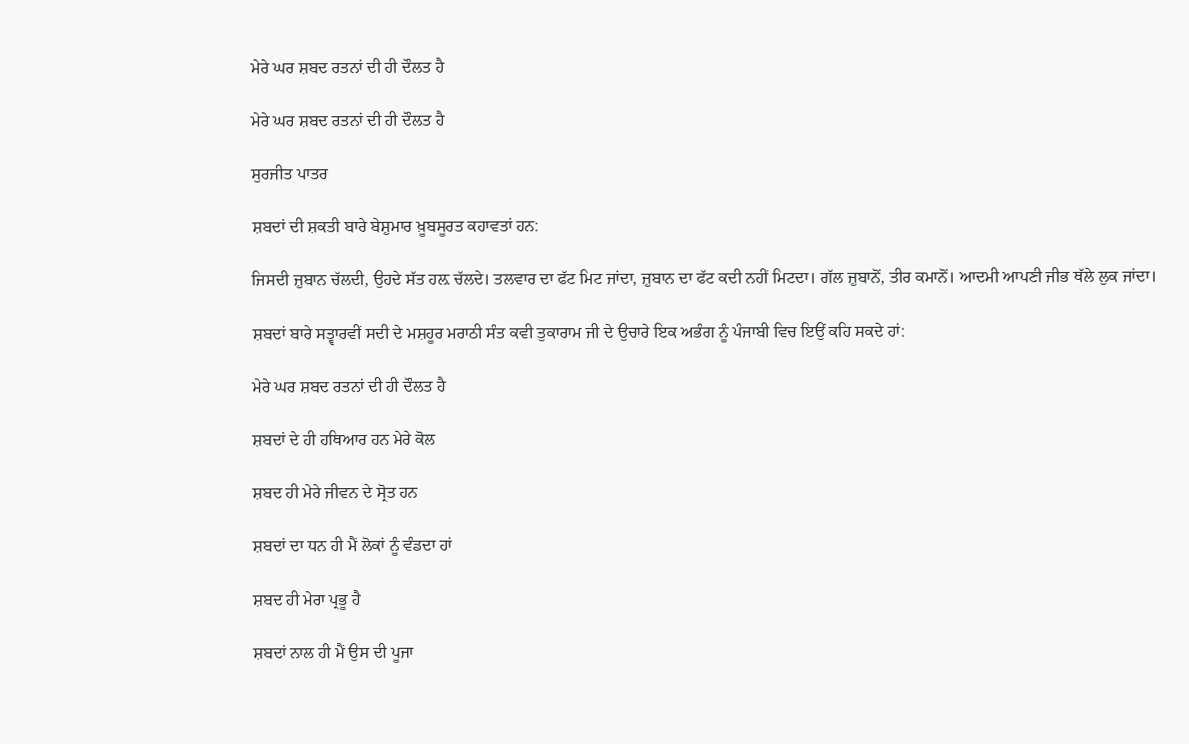ਮੇਰੇ ਘਰ ਸ਼ਬਦ ਰਤਨਾਂ ਦੀ ਹੀ ਦੌਲਤ ਹੈ

ਮੇਰੇ ਘਰ ਸ਼ਬਦ ਰਤਨਾਂ ਦੀ ਹੀ ਦੌਲਤ ਹੈ

ਸੁਰਜੀਤ ਪਾਤਰ

ਸ਼ਬਦਾਂ ਦੀ ਸ਼ਕਤੀ ਬਾਰੇ ਬੇਸ਼ੁਮਾਰ ਖ਼ੂਬਸੂਰਤ ਕਹਾਵਤਾਂ ਹਨ:

ਜਿਸਦੀ ਜ਼ੁਬਾਨ ਚੱਲਦੀ, ਉਹਦੇ ਸੱਤ ਹਲ਼ ਚੱਲਦੇ। ਤਲਵਾਰ ਦਾ ਫੱਟ ਮਿਟ ਜਾਂਦਾ, ਜ਼ੁਬਾਨ ਦਾ ਫੱਟ ਕਦੀ ਨਹੀਂ ਮਿਟਦਾ। ਗੱਲ ਜ਼ੁਬਾਨੋਂ, ਤੀਰ ਕਮਾਨੋਂ। ਆਦਮੀ ਆਪਣੀ ਜੀਭ ਥੱਲੇ ਲੁਕ ਜਾਂਦਾ।

ਸ਼ਬਦਾਂ ਬਾਰੇ ਸਤ੍ਵਾਰਵੀਂ ਸਦੀ ਦੇ ਮਸ਼ਹੂਰ ਮਰਾਠੀ ਸੰਤ ਕਵੀ ਤੁਕਾਰਾਮ ਜੀ ਦੇ ਉਚਾਰੇ ਇਕ ਅਭੰਗ ਨੂੰ ਪੰਜਾਬੀ ਵਿਚ ਇਉਂ ਕਹਿ ਸਕਦੇ ਹਾਂ:

ਮੇਰੇ ਘਰ ਸ਼ਬਦ ਰਤਨਾਂ ਦੀ ਹੀ ਦੌਲਤ ਹੈ

ਸ਼ਬਦਾਂ ਦੇ ਹੀ ਹਥਿਆਰ ਹਨ ਮੇਰੇ ਕੋਲ

ਸ਼ਬਦ ਹੀ ਮੇਰੇ ਜੀਵਨ ਦੇ ਸ੍ਰੋਤ ਹਨ

ਸ਼ਬਦਾਂ ਦਾ ਧਨ ਹੀ ਮੈਂ ਲੋਕਾਂ ਨੂੰ ਵੰਡਦਾ ਹਾਂ

ਸ਼ਬਦ ਹੀ ਮੇਰਾ ਪ੍ਰਭੂ ਹੈ

ਸ਼ਬਦਾਂ ਨਾਲ ਹੀ ਮੈਂ ਉਸ ਦੀ ਪੂਜਾ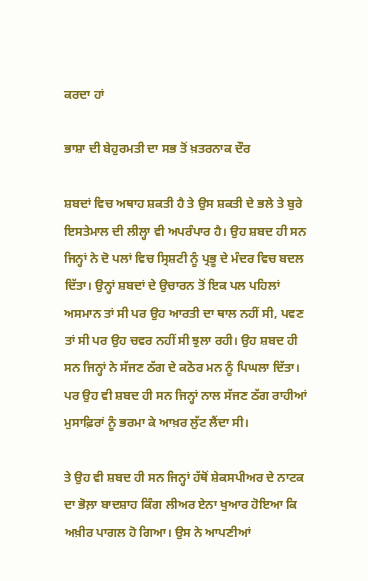ਕਰਦਾ ਹਾਂ

ਭਾਸ਼ਾ ਦੀ ਬੇਹੁਰਮਤੀ ਦਾ ਸਭ ਤੋਂ ਖ਼ਤਰਨਾਕ ਦੌਰ

ਸ਼ਬਦਾਂ ਵਿਚ ਅਥਾਹ ਸ਼ਕਤੀ ਹੈ ਤੇ ਉਸ ਸ਼ਕਤੀ ਦੇ ਭਲੇ ਤੇ ਬੁਰੇ ਇਸਤੇਮਾਲ ਦੀ ਲੀਲ੍ਹਾ ਵੀ ਅਪਰੰਪਾਰ ਹੈ। ਉਹ ਸ਼ਬਦ ਹੀ ਸਨ ਜਿਨ੍ਹਾਂ ਨੇ ਦੋ ਪਲਾਂ ਵਿਚ ਸ੍ਰਿਸ਼ਟੀ ਨੂੰ ਪ੍ਰਭੂ ਦੇ ਮੰਦਰ ਵਿਚ ਬਦਲ ਦਿੱਤਾ। ਉਨ੍ਹਾਂ ਸ਼ਬਦਾਂ ਦੇ ਉਚਾਰਨ ਤੋਂ ਇਕ ਪਲ ਪਹਿਲਾਂ ਅਸਮਾਨ ਤਾਂ ਸੀ ਪਰ ਉਹ ਆਰਤੀ ਦਾ ਥਾਲ ਨਹੀਂ ਸੀ, ਪਵਣ ਤਾਂ ਸੀ ਪਰ ਉਹ ਚਵਰ ਨਹੀਂ ਸੀ ਝੁਲਾ ਰਹੀ। ਉਹ ਸ਼ਬਦ ਹੀ ਸਨ ਜਿਨ੍ਹਾਂ ਨੇ ਸੱਜਣ ਠੱਗ ਦੇ ਕਠੋਰ ਮਨ ਨੂੰ ਪਿਘਲਾ ਦਿੱਤਾ। ਪਰ ਉਹ ਵੀ ਸ਼ਬਦ ਹੀ ਸਨ ਜਿਨ੍ਹਾਂ ਨਾਲ ਸੱਜਣ ਠੱਗ ਰਾਹੀਆਂ ਮੁਸਾਫ਼ਿਰਾਂ ਨੂੰ ਭਰਮਾ ਕੇ ਆਖ਼ਰ ਲੁੱਟ ਲੈਂਦਾ ਸੀ।

ਤੇ ਉਹ ਵੀ ਸ਼ਬਦ ਹੀ ਸਨ ਜਿਨ੍ਹਾਂ ਹੱਥੋਂ ਸ਼ੇਕਸਪੀਅਰ ਦੇ ਨਾਟਕ ਦਾ ਭੋਲ਼ਾ ਬਾਦਸ਼ਾਹ ਕਿੰਗ ਲੀਅਰ ਏਨਾ ਖੁਆਰ ਹੋਇਆ ਕਿ ਅਖ਼ੀਰ ਪਾਗਲ ਹੋ ਗਿਆ। ਉਸ ਨੇ ਆਪਣੀਆਂ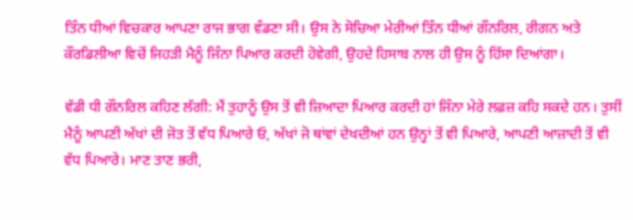ਤਿੰਨ ਧੀਆਂ ਵਿਚਕਾਰ ਆਪਣਾ ਰਾਜ ਭਾਗ ਵੰਡਣਾ ਸੀ। ਉਸ ਨੇ ਸੋਚਿਆ ਮੇਰੀਆਂ ਤਿੰਨ ਧੀਆਂ ਗੌਨਰਿਲ, ਰੀਗਨ ਅਤੇ ਕੌਰਡਿਲੀਆ ਵਿਚੋਂ ਜਿਹੜੀ ਮੈਨੂੰ ਜਿੰਨਾ ਪਿਆਰ ਕਰਦੀ ਹੋਵੇਗੀ, ਉਹਦੇ ਹਿਸਾਬ ਨਾਲ ਹੀ ਉਸ ਨੂੰ ਹਿੱਸਾ ਦਿਆਂਗਾ।

ਵੱਡੀ ਧੀ ਗੌਨਰਿਲ ਕਹਿਣ ਲੱਗੀ: ਮੈਂ ਤੁਹਾਨੂੰ ਉਸ ਤੋਂ ਵੀ ਜ਼ਿਆਦਾ ਪਿਆਰ ਕਰਦੀ ਹਾਂ ਜਿੰਨਾ ਮੇਰੇ ਲਫ਼ਜ਼ ਕਹਿ ਸਕਦੇ ਹਨ। ਤੁਸੀਂ ਮੈਨੂੰ ਆਪਣੀ ਅੱਖਾਂ ਦੀ ਜੋਤ ਤੋਂ ਵੱਧ ਪਿਆਰੇ ਓ, ਅੱਖਾਂ ਜੋ ਥਾਂਵਾਂ ਦੇਖਦੀਆਂ ਹਨ ਉਨ੍ਹਾਂ ਤੋਂ ਵੀ ਪਿਆਰੇ, ਆਪਣੀ ਆਜ਼ਾਦੀ ਤੋਂ ਵੀ ਵੱਧ ਪਿਆਰੇ। ਮਾਣ ਤਾਣ ਭਰੀ,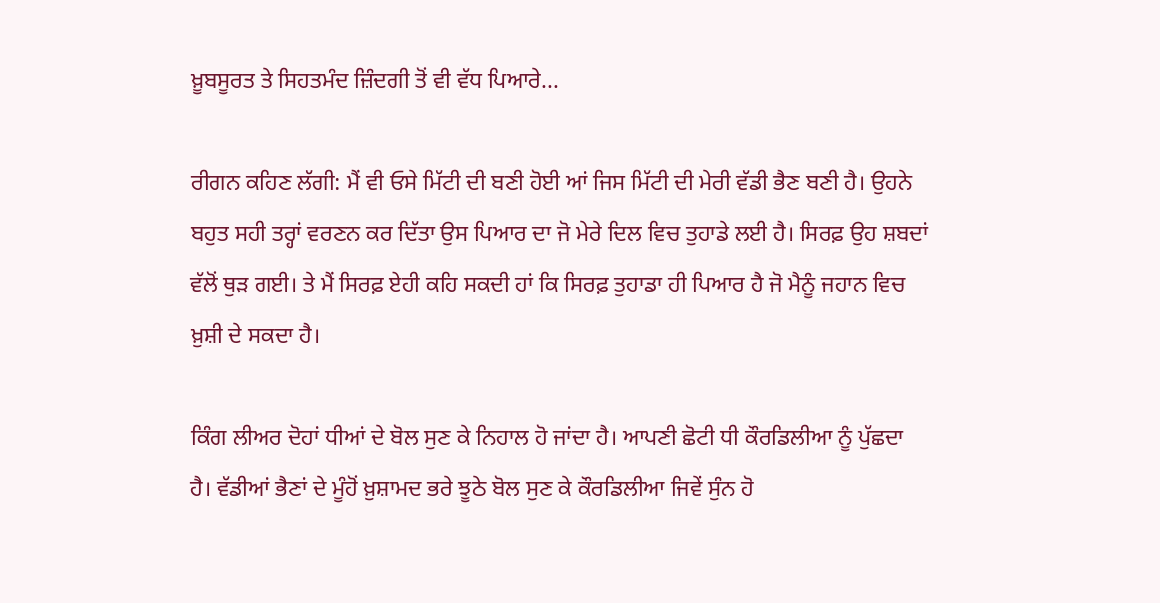ਖ਼ੂਬਸੂਰਤ ਤੇ ਸਿਹਤਮੰਦ ਜ਼ਿੰਦਗੀ ਤੋਂ ਵੀ ਵੱਧ ਪਿਆਰੇ...

ਰੀਗਨ ਕਹਿਣ ਲੱਗੀ: ਮੈਂ ਵੀ ਓਸੇ ਮਿੱਟੀ ਦੀ ਬਣੀ ਹੋਈ ਆਂ ਜਿਸ ਮਿੱਟੀ ਦੀ ਮੇਰੀ ਵੱਡੀ ਭੈਣ ਬਣੀ ਹੈ। ਉਹਨੇ ਬਹੁਤ ਸਹੀ ਤਰ੍ਹਾਂ ਵਰਣਨ ਕਰ ਦਿੱਤਾ ਉਸ ਪਿਆਰ ਦਾ ਜੋ ਮੇਰੇ ਦਿਲ ਵਿਚ ਤੁਹਾਡੇ ਲਈ ਹੈ। ਸਿਰਫ਼ ਉਹ ਸ਼ਬਦਾਂ ਵੱਲੋਂ ਥੁੜ ਗਈ। ਤੇ ਮੈਂ ਸਿਰਫ਼ ਏਹੀ ਕਹਿ ਸਕਦੀ ਹਾਂ ਕਿ ਸਿਰਫ਼ ਤੁਹਾਡਾ ਹੀ ਪਿਆਰ ਹੈ ਜੋ ਮੈਨੂੰ ਜਹਾਨ ਵਿਚ ਖ਼ੁਸ਼ੀ ਦੇ ਸਕਦਾ ਹੈ।

ਕਿੰਗ ਲੀਅਰ ਦੋਹਾਂ ਧੀਆਂ ਦੇ ਬੋਲ ਸੁਣ ਕੇ ਨਿਹਾਲ ਹੋ ਜਾਂਦਾ ਹੈ। ਆਪਣੀ ਛੋਟੀ ਧੀ ਕੌਰਡਿਲੀਆ ਨੂੰ ਪੁੱਛਦਾ ਹੈ। ਵੱਡੀਆਂ ਭੈਣਾਂ ਦੇ ਮੂੰਹੋਂ ਖ਼ੁਸ਼ਾਮਦ ਭਰੇ ਝੂਠੇ ਬੋਲ ਸੁਣ ਕੇ ਕੌਰਡਿਲੀਆ ਜਿਵੇਂ ਸੁੰਨ ਹੋ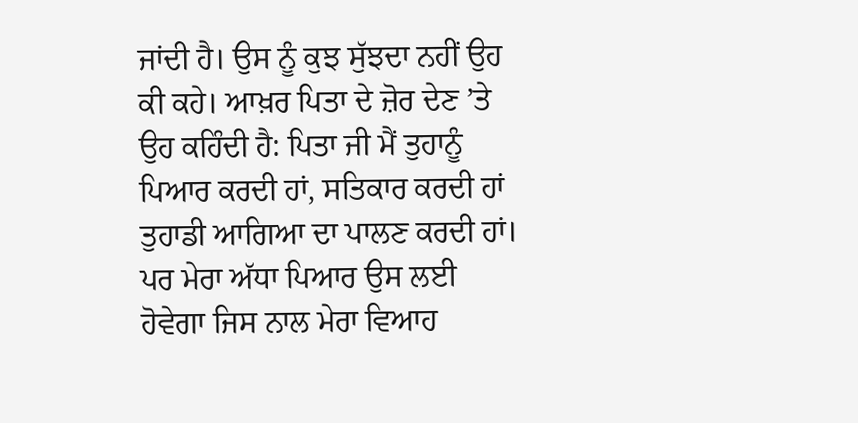ਜਾਂਦੀ ਹੈ। ਉਸ ਨੂੰ ਕੁਝ ਸੁੱਝਦਾ ਨਹੀਂ ਉਹ ਕੀ ਕਹੇ। ਆਖ਼ਰ ਪਿਤਾ ਦੇ ਜ਼ੋਰ ਦੇਣ ’ਤੇ ਉਹ ਕਹਿੰਦੀ ਹੈ: ਪਿਤਾ ਜੀ ਮੈਂ ਤੁਹਾਨੂੰ ਪਿਆਰ ਕਰਦੀ ਹਾਂ, ਸਤਿਕਾਰ ਕਰਦੀ ਹਾਂ ਤੁਹਾਡੀ ਆਗਿਆ ਦਾ ਪਾਲਣ ਕਰਦੀ ਹਾਂ। ਪਰ ਮੇਰਾ ਅੱਧਾ ਪਿਆਰ ਉਸ ਲਈ ਹੋਵੇਗਾ ਜਿਸ ਨਾਲ ਮੇਰਾ ਵਿਆਹ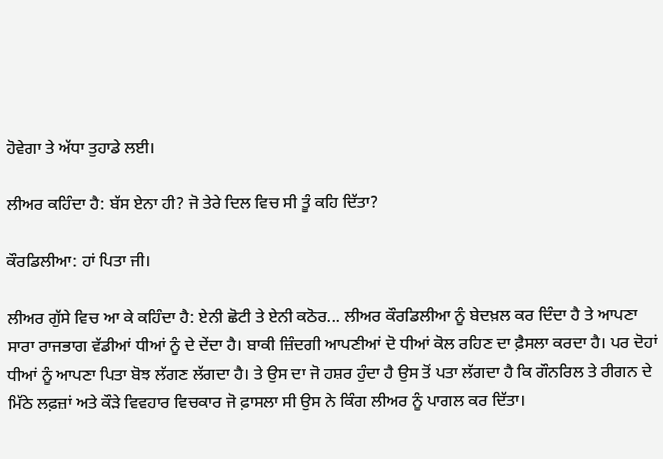ਹੋਵੇਗਾ ਤੇ ਅੱਧਾ ਤੁਹਾਡੇ ਲਈ।

ਲੀਅਰ ਕਹਿੰਦਾ ਹੈ: ਬੱਸ ਏਨਾ ਹੀ? ਜੋ ਤੇਰੇ ਦਿਲ ਵਿਚ ਸੀ ਤੂੰ ਕਹਿ ਦਿੱਤਾ?

ਕੌਰਡਿਲੀਆ: ਹਾਂ ਪਿਤਾ ਜੀ।

ਲੀਅਰ ਗੁੱਸੇ ਵਿਚ ਆ ਕੇ ਕਹਿੰਦਾ ਹੈ: ਏਨੀ ਛੋਟੀ ਤੇ ਏਨੀ ਕਠੋਰ... ਲੀਅਰ ਕੌਰਡਿਲੀਆ ਨੂੰ ਬੇਦਖ਼ਲ ਕਰ ਦਿੰਦਾ ਹੈ ਤੇ ਆਪਣਾ ਸਾਰਾ ਰਾਜਭਾਗ ਵੱਡੀਆਂ ਧੀਆਂ ਨੂੰ ਦੇ ਦੇਂਦਾ ਹੈ। ਬਾਕੀ ਜ਼ਿੰਦਗੀ ਆਪਣੀਆਂ ਦੋ ਧੀਆਂ ਕੋਲ ਰਹਿਣ ਦਾ ਫ਼ੈਸਲਾ ਕਰਦਾ ਹੈ। ਪਰ ਦੋਹਾਂ ਧੀਆਂ ਨੂੰ ਆਪਣਾ ਪਿਤਾ ਬੋਝ ਲੱਗਣ ਲੱਗਦਾ ਹੈ। ਤੇ ਉਸ ਦਾ ਜੋ ਹਸ਼ਰ ਹੁੰਦਾ ਹੈ ਉਸ ਤੋਂ ਪਤਾ ਲੱਗਦਾ ਹੈ ਕਿ ਗੌਨਰਿਲ ਤੇ ਰੀਗਨ ਦੇ ਮਿੱਠੇ ਲਫ਼ਜ਼ਾਂ ਅਤੇ ਕੌੜੇ ਵਿਵਹਾਰ ਵਿਚਕਾਰ ਜੋ ਫ਼ਾਸਲਾ ਸੀ ਉਸ ਨੇ ਕਿੰਗ ਲੀਅਰ ਨੂੰ ਪਾਗਲ ਕਰ ਦਿੱਤਾ।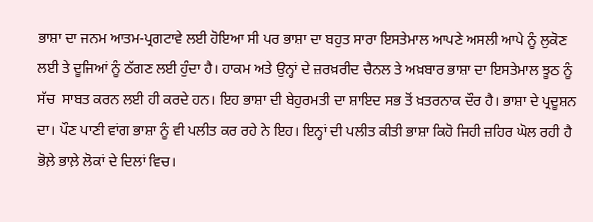ਭਾਸ਼ਾ ਦਾ ਜਨਮ ਆਤਮ-ਪ੍ਰਗਟਾਵੇ ਲਈ ਹੋਇਆ ਸੀ ਪਰ ਭਾਸ਼ਾ ਦਾ ਬਹੁਤ ਸਾਰਾ ਇਸਤੇਮਾਲ ਆਪਣੇ ਅਸਲੀ ਆਪੇ ਨੂੰ ਲੁਕੋਣ ਲਈ ਤੇ ਦੂਜਿਆਂ ਨੂੰ ਠੱਗਣ ਲਈ ਹੁੰਦਾ ਹੈ। ਹਾਕਮ ਅਤੇ ਉਨ੍ਹਾਂ ਦੇ ਜ਼ਰਖ਼ਰੀਦ ਚੈਨਲ ਤੇ ਅਖ਼ਬਾਰ ਭਾਸ਼ਾ ਦਾ ਇਸਤੇਮਾਲ ਝੂਠ ਨੂੰ ਸੱਚ  ਸਾਬਤ ਕਰਨ ਲਈ ਹੀ ਕਰਦੇ ਹਨ। ਇਹ ਭਾਸ਼ਾ ਦੀ ਬੇਹੁਰਮਤੀ ਦਾ ਸ਼ਾਇਦ ਸਭ ਤੋਂ ਖ਼ਤਰਨਾਕ ਦੌਰ ਹੈ। ਭਾਸ਼ਾ ਦੇ ਪ੍ਰਦੂਸ਼ਨ ਦਾ। ਪੌਣ ਪਾਣੀ ਵਾਂਗ ਭਾਸ਼ਾ ਨੂੰ ਵੀ ਪਲੀਤ ਕਰ ਰਹੇ ਨੇ ਇਹ। ਇਨ੍ਹਾਂ ਦੀ ਪਲੀਤ ਕੀਤੀ ਭਾਸ਼ਾ ਕਿਹੋ ਜਿਹੀ ਜ਼ਹਿਰ ਘੋਲ ਰਹੀ ਹੈ ਭੋਲ਼ੇ ਭਾਲ਼ੇ ਲੋਕਾਂ ਦੇ ਦਿਲਾਂ ਵਿਚ।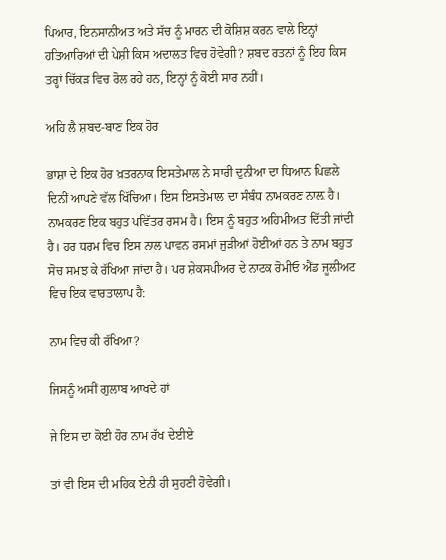ਪਿਆਰ, ਇਨਸਾਨੀਅਤ ਅਤੇ ਸੱਚ ਨੂੰ ਮਾਰਨ ਦੀ ਕੋਸ਼ਿਸ਼ ਕਰਨ ਵਾਲੇ ਇਨ੍ਹਾਂ ਹਤਿਆਰਿਆਂ ਦੀ ਪੇਸ਼ੀ ਕਿਸ ਅਦਾਲਤ ਵਿਚ ਹੋਵੇਗੀ? ਸ਼ਬਦ ਰਤਨਾਂ ਨੂੰ ਇਹ ਕਿਸ ਤਰ੍ਹਾਂ ਚਿੱਕੜ ਵਿਚ ਰੋਲ ਰਹੇ ਹਨ, ਇਨ੍ਹਾਂ ਨੂੰ ਕੋਈ ਸਾਰ ਨਹੀਂ।

ਅਹਿ ਲੈ ਸ਼ਬਦ-ਬਾਣ ਇਕ ਹੋਰ

ਭਾਸ਼ਾ ਦੇ ਇਕ ਹੋਰ ਖ਼ਤਰਨਾਕ ਇਸਤੇਮਾਲ ਨੇ ਸਾਰੀ ਦੁਨੀਆ ਦਾ ਧਿਆਨ ਪਿਛਲੇ ਦਿਨੀਂ ਆਪਣੇ ਵੱਲ ਖਿੱਚਿਆ। ਇਸ ਇਸਤੇਮਾਲ ਦਾ ਸੰਬੰਧ ਨਾਮਕਰਣ ਨਾਲ਼ ਹੈ। ਨਾਮਕਰਣ ਇਕ ਬਹੁਤ ਪਵਿੱਤਰ ਰਸਮ ਹੈ। ਇਸ ਨੂੰ ਬਹੁਤ ਅਹਿਮੀਅਤ ਦਿੱਤੀ ਜਾਂਦੀ ਹੈ। ਹਰ ਧਰਮ ਵਿਚ ਇਸ ਨਾਲ ਪਾਵਨ ਰਸਮਾਂ ਜੁੜੀਆਂ ਹੋਈਆਂ ਹਨ ਤੇ ਨਾਮ ਬਹੁਤ ਸੋਚ ਸਮਝ ਕੇ ਰੱਖਿਆ ਜਾਂਦਾ ਹੈ। ਪਰ ਸ਼ੇਕਸਪੀਅਰ ਦੇ ਨਾਟਕ ਰੋਮੀਓ ਐਂਡ ਜੂਲੀਅਟ ਵਿਚ ਇਕ ਵਾਰਤਾਲਾਪ ਹੈ:

ਨਾਮ ਵਿਚ ਕੀ ਰੱਖਿਆ?

ਜਿਸਨੂੰ ਅਸੀਂ ਗੁਲਾਬ ਆਖਦੇ ਹਾਂ

ਜੇ ਇਸ ਦਾ ਕੋਈ ਹੋਰ ਨਾਮ ਰੱਖ ਦੇਈਏ

ਤਾਂ ਵੀ ਇਸ ਦੀ ਮਹਿਕ ਏਨੀ ਹੀ ਸੁਹਣੀ ਹੋਵੇਗੀ।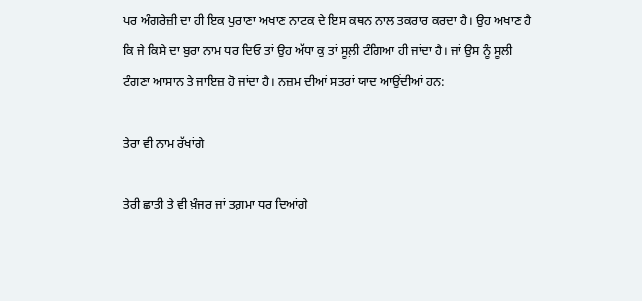ਪਰ ਅੰਗਰੇਜ਼ੀ ਦਾ ਹੀ ਇਕ ਪੁਰਾਣਾ ਅਖਾਣ ਨਾਟਕ ਦੇ ਇਸ ਕਥਨ ਨਾਲ ਤਕਰਾਰ ਕਰਦਾ ਹੈ। ਉਹ ਅਖਾਣ ਹੈ ਕਿ ਜੇ ਕਿਸੇ ਦਾ ਬੁਰਾ ਨਾਮ ਧਰ ਦਿਓ ਤਾਂ ਉਹ ਅੱਧਾ ਕੁ ਤਾਂ ਸੂਲ਼ੀ ਟੰਗਿਆ ਹੀ ਜਾਂਦਾ ਹੈ। ਜਾਂ ਉਸ ਨੂੰ ਸੂਲੀ ਟੰਗਣਾ ਆਸਾਨ ਤੇ ਜਾਇਜ਼ ਹੋ ਜਾਂਦਾ ਹੈ। ਨਜ਼ਮ ਦੀਆਂ ਸਤਰਾਂ ਯਾਦ ਆਉਂਦੀਆਂ ਹਨ:

ਤੇਰਾ ਵੀ ਨਾਮ ਰੱਖਾਂਗੇ

ਤੇਰੀ ਛਾਤੀ ਤੇ ਵੀ ਖ਼ੰਜਰ ਜਾਂ ਤਗ਼ਮਾ ਧਰ ਦਿਆਂਗੇ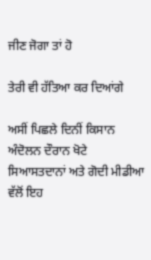ਜੀਣ ਜੋਗਾ ਤਾਂ ਹੋ

ਤੇਰੀ ਵੀ ਹੱਤਿਆ ਕਰ ਦਿਆਂਗੇ

ਅਸੀਂ ਪਿਛਲੇ ਦਿਨੀਂ ਕਿਸਾਨ ਅੰਦੋਲਨ ਦੌਰਾਨ ਖੋਟੇ ਸਿਆਸਤਦਾਨਾਂ ਅਤੇ ਗੋਦੀ ਮੀਡੀਆ ਵੱਲੋਂ ਇਹ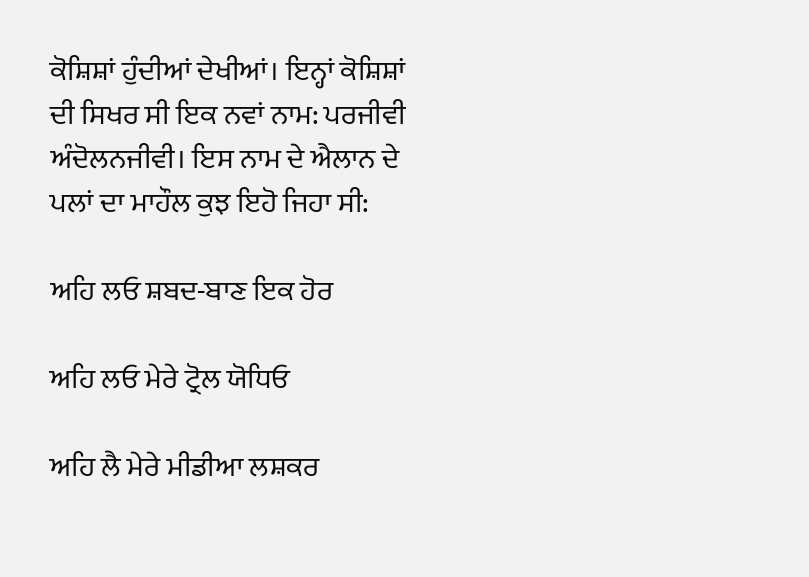ਕੋਸ਼ਿਸ਼ਾਂ ਹੁੰਦੀਆਂ ਦੇਖੀਆਂ। ਇਨ੍ਹਾਂ ਕੋਸ਼ਿਸ਼ਾਂ ਦੀ ਸਿਖਰ ਸੀ ਇਕ ਨਵਾਂ ਨਾਮ: ਪਰਜੀਵੀ ਅੰਦੋਲਨਜੀਵੀ। ਇਸ ਨਾਮ ਦੇ ਐਲਾਨ ਦੇ ਪਲਾਂ ਦਾ ਮਾਹੌਲ ਕੁਝ ਇਹੋ ਜਿਹਾ ਸੀ:

ਅਹਿ ਲਓ ਸ਼ਬਦ-ਬਾਣ ਇਕ ਹੋਰ

ਅਹਿ ਲਓ ਮੇਰੇ ਟ੍ਰੋਲ ਯੋਧਿਓ

ਅਹਿ ਲੈ ਮੇਰੇ ਮੀਡੀਆ ਲਸ਼ਕਰ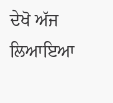ਦੇਖੋ ਅੱਜ ਲਿਆਇਆ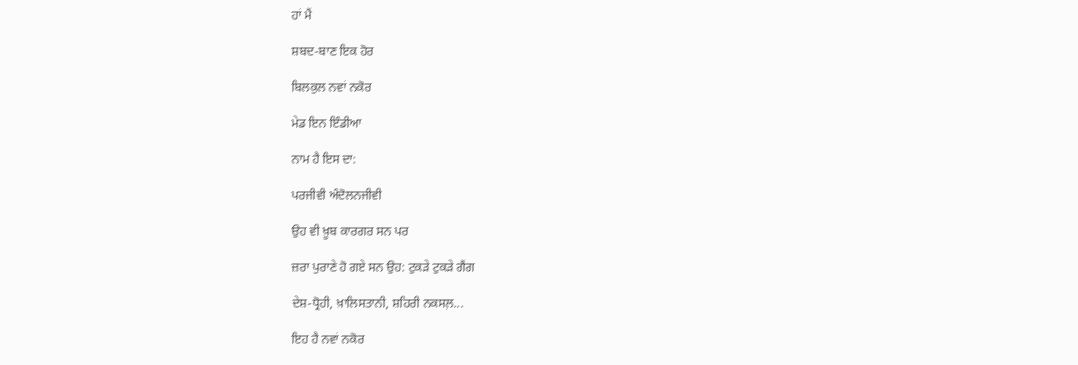ਹਾਂ ਮੈਂ

ਸ਼ਬਦ-ਬਾਣ ਇਕ ਹੋਰ

ਬਿਲਕੁਲ ਨਵਾਂ ਨਕੋਰ

ਮੇਡ ਇਨ ਇੰਡੀਆ

ਨਾਮ ਹੈ ਇਸ ਦਾ:

ਪਰਜੀਵੀ ਅੰਦੋਲਨਜੀਵੀ

ਉਹ ਵੀ ਖ਼ੂਬ ਕਾਰਗਰ ਸਨ ਪਰ

ਜ਼ਰਾ ਪੁਰਾਣੇ ਹੋ ਗਏ ਸਨ ਉਹ: ਟੁਕੜੇ ਟੁਕੜੇ ਗੈਂਗ

ਦੇਸ਼-ਧ੍ਰੋਹੀ, ਖ਼ਾਲਿਸਤਾਨੀ, ਸ਼ਹਿਰੀ ਨਕਸਲ਼...

ਇਹ ਹੈ ਨਵਾਂ ਨਕੋਰ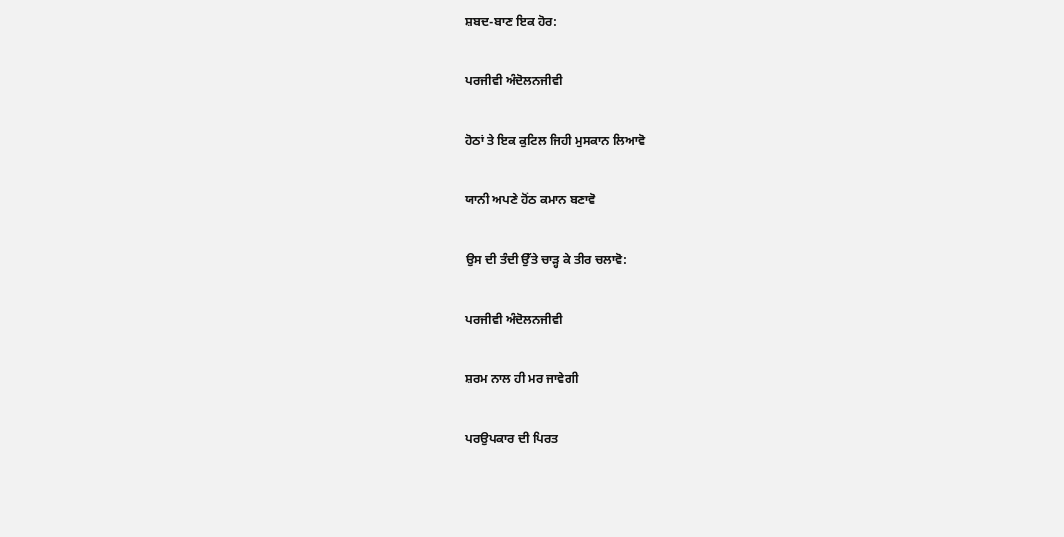ਸ਼ਬਦ-ਬਾਣ ਇਕ ਹੋਰ:

ਪਰਜੀਵੀ ਅੰਦੋਲਨਜੀਵੀ

ਹੋਠਾਂ ਤੇ ਇਕ ਕੁਟਿਲ ਜਿਹੀ ਮੁਸਕਾਨ ਲਿਆਵੋ

ਯਾਨੀ ਅਪਣੇ ਹੋਂਠ ਕਮਾਨ ਬਣਾਵੋ

ਉਸ ਦੀ ਤੰਦੀ ਉੱਤੇ ਚਾੜ੍ਹ ਕੇ ਤੀਰ ਚਲਾਵੋ:

ਪਰਜੀਵੀ ਅੰਦੋਲਨਜੀਵੀ

ਸ਼ਰਮ ਨਾਲ ਹੀ ਮਰ ਜਾਵੇਗੀ

ਪਰਉਪਕਾਰ ਦੀ ਪਿਰਤ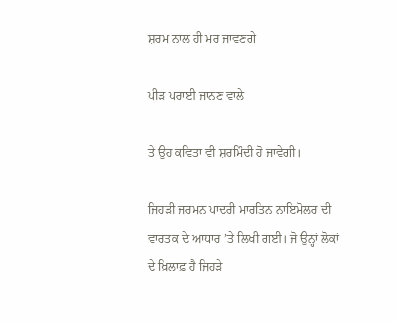ਸ਼ਰਮ ਨਾਲ ਹੀ ਮਰ ਜਾਵਣਗੇ

ਪੀੜ ਪਰਾਈ ਜਾਨਣ ਵਾਲੇ

ਤੇ ਉਹ ਕਵਿਤਾ ਵੀ ਸ਼ਰਮਿੰਦੀ ਹੋ ਜਾਵੇਗੀ।

ਜਿਹੜੀ ਜਰਮਨ ਪਾਦਰੀ ਮਾਰਤਿਨ ਨਾਇਮੋਲਰ ਦੀ ਵਾਰਤਕ ਦੇ ਆਧਾਰ ’ਤੇ ਲਿਖੀ ਗਈ। ਜੋ ਉਨ੍ਹਾਂ ਲੋਕਾਂ ਦੇ ਖ਼ਿਲਾਫ਼ ਹੈ ਜਿਹੜੇ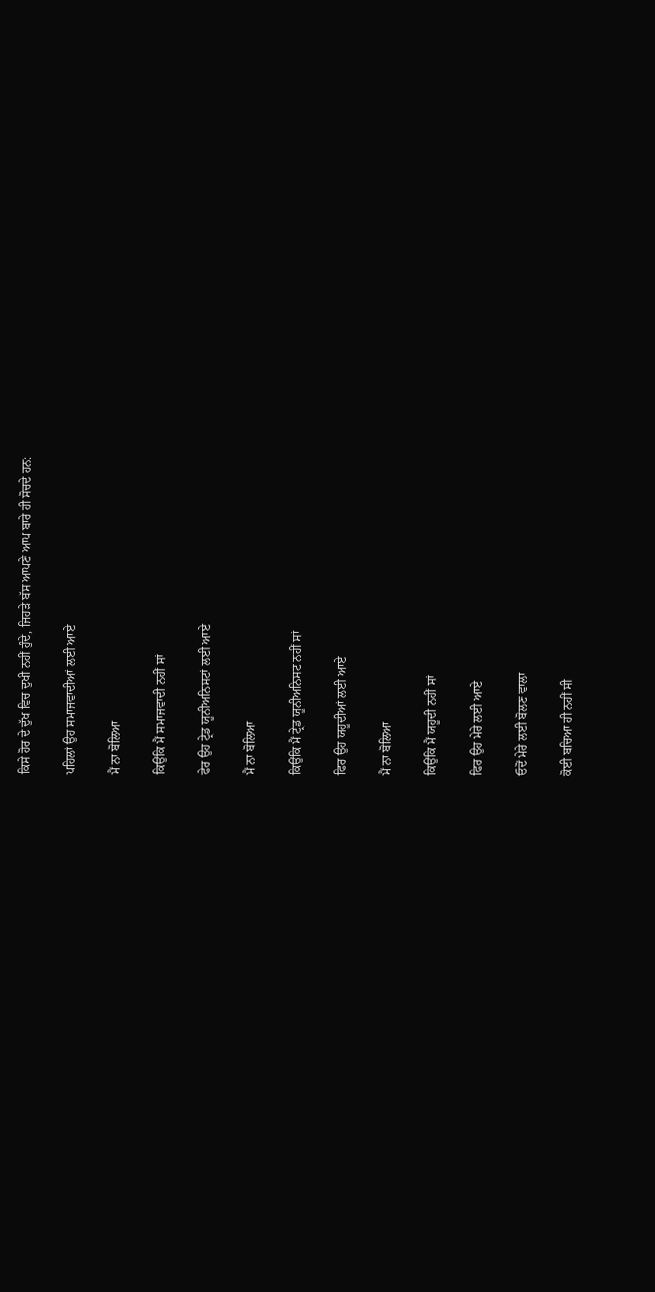ਕਿਸੇ ਹੋਰ ਦੇ ਦੁੱਖ ਵਿਚ ਦੁਖੀ ਨਹੀਂ ਹੁੰਦੇ, ਜਿਹੜੇ ਬੱਸ ਆਪਣੇ ਆਪ ਬਾਰੇ ਹੀ ਸੋਚਦੇ ਹਨ:

ਪਹਿਲਾਂ ਉਹ ਸਮਾਜਵਾਦੀਆਂ ਲਈ ਆਏ

ਮੈਂ ਨਾ ਬੋਲਿਆ

ਕਿਉਂਕਿ ਮੈਂ ਸਮਾਜਵਾਦੀ ਨਹੀਂ ਸਾਂ

ਫੇਰ ਉਹ ਟ੍ਰੇਡ ਯੂਨੀਅਨਿਸਟਾਂ ਲਈ ਆਏ

ਮੈਂ ਨਾ ਬੋਲਿਆ

ਕਿਉਂਕਿ ਮੈਂ ਟ੍ਰੇਡ ਯੂਨੀਅਨਿਸਟ ਨਹੀਂ ਸਾਂ

ਫਿਰ ਉਹ ਯਹੂਦੀਆਂ ਲਈ ਆਏ

ਮੈਂ ਨਾ ਬੋਲਿਆ

ਕਿਉਂਕਿ ਮੈਂ ਯਹੂਦੀ ਨਹੀਂ ਸਾਂ

ਫਿਰ ਉਹ ਮੇਰੇ ਲਈ ਆਏ

ਓਦੋਂ ਮੇਰੇ ਲਈ ਬੋਲਣ ਵਾਲਾ

ਕੋਈ ਬਚਿਆ ਹੀ ਨਹੀਂ ਸੀ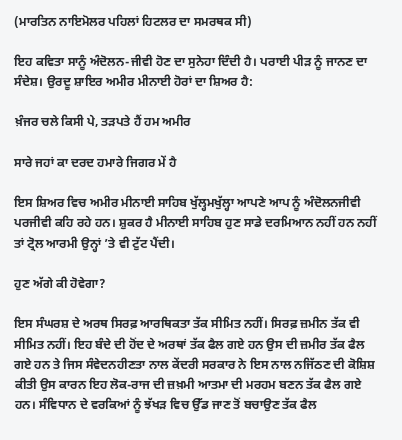(ਮਾਰਤਿਨ ਨਾਇਮੋਲਰ ਪਹਿਲਾਂ ਹਿਟਲਰ ਦਾ ਸਮਰਥਕ ਸੀ)

ਇਹ ਕਵਿਤਾ ਸਾਨੂੰ ਅੰਦੋਲਨ-ਜੀਵੀ ਹੋਣ ਦਾ ਸੁਨੇਹਾ ਦਿੰਦੀ ਹੈ। ਪਰਾਈ ਪੀੜ ਨੂੰ ਜਾਨਣ ਦਾ ਸੰਦੇਸ਼। ਉਰਦੂ ਸ਼ਾਇਰ ਅਮੀਰ ਮੀਨਾਈ ਹੋਰਾਂ ਦਾ ਸ਼ਿਅਰ ਹੈ:

ਖ਼ੰਜਰ ਚਲੇ ਕਿਸੀ ਪੇ, ਤੜਪਤੇ ਹੈਂ ਹਮ ਅਮੀਰ

ਸਾਰੇ ਜਹਾਂ ਕਾ ਦਰਦ ਹਮਾਰੇ ਜਿਗਰ ਮੇਂ ਹੈ

ਇਸ ਸ਼ਿਅਰ ਵਿਚ ਅਮੀਰ ਮੀਨਾਈ ਸਾਹਿਬ ਖੁੱਲ੍ਹਮਖੁੱਲ੍ਹਾ ਆਪਣੇ ਆਪ ਨੂੰ ਅੰਦੋਲਨਜੀਵੀ ਪਰਜੀਵੀ ਕਹਿ ਰਹੇ ਹਨ। ਸ਼ੁਕਰ ਹੈ ਮੀਨਾਈ ਸਾਹਿਬ ਹੁਣ ਸਾਡੇ ਦਰਮਿਆਨ ਨਹੀਂ ਹਨ ਨਹੀਂ ਤਾਂ ਟ੍ਰੋਲ ਆਰਮੀ ਉਨ੍ਹਾਂ ’ਤੇ ਵੀ ਟੁੱਟ ਪੈਂਦੀ।

ਹੁਣ ਅੱਗੇ ਕੀ ਹੋਵੇਗਾ?

ਇਸ ਸੰਘਰਸ਼ ਦੇ ਅਰਥ ਸਿਰਫ਼ ਆਰਥਿਕਤਾ ਤੱਕ ਸੀਮਿਤ ਨਹੀਂ। ਸਿਰਫ਼ ਜ਼ਮੀਨ ਤੱਕ ਵੀ ਸੀਮਿਤ ਨਹੀਂ। ਇਹ ਬੰਦੇ ਦੀ ਹੋਂਦ ਦੇ ਅਰਥਾਂ ਤੱਕ ਫੈਲ ਗਏ ਹਨ ਉਸ ਦੀ ਜ਼ਮੀਰ ਤੱਕ ਫੈਲ ਗਏ ਹਨ ਤੇ ਜਿਸ ਸੰਵੇਦਨਹੀਣਤਾ ਨਾਲ ਕੇਂਦਰੀ ਸਰਕਾਰ ਨੇ ਇਸ ਨਾਲ ਨਜਿੱਠਣ ਦੀ ਕੋਸ਼ਿਸ਼ ਕੀਤੀ ਉਸ ਕਾਰਨ ਇਹ ਲੋਕ-ਰਾਜ ਦੀ ਜ਼ਖ਼ਮੀ ਆਤਮਾ ਦੀ ਮਰਹਮ ਬਣਨ ਤੱਕ ਫੈਲ ਗਏ ਹਨ। ਸੰਵਿਧਾਨ ਦੇ ਵਰਕਿਆਂ ਨੂੰ ਝੱਖੜ ਵਿਚ ਉੱਡ ਜਾਣ ਤੋਂ ਬਚਾਉਣ ਤੱਕ ਫੈਲ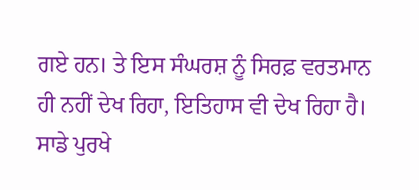ਗਏ ਹਨ। ਤੇ ਇਸ ਸੰਘਰਸ਼ ਨੂੰ ਸਿਰਫ਼ ਵਰਤਮਾਨ ਹੀ ਨਹੀਂ ਦੇਖ ਰਿਹਾ, ਇਤਿਹਾਸ ਵੀ ਦੇਖ ਰਿਹਾ ਹੈ। ਸਾਡੇ ਪੁਰਖੇ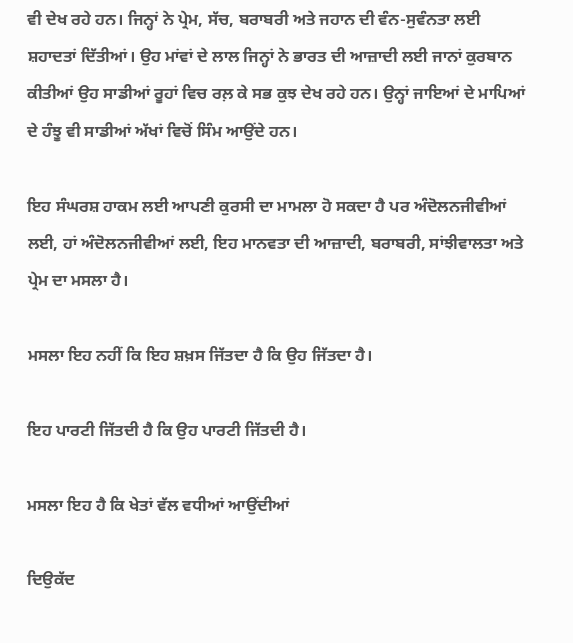ਵੀ ਦੇਖ ਰਹੇ ਹਨ। ਜਿਨ੍ਹਾਂ ਨੇ ਪ੍ਰੇਮ, ਸੱਚ, ਬਰਾਬਰੀ ਅਤੇ ਜਹਾਨ ਦੀ ਵੰਨ-ਸੁਵੰਨਤਾ ਲਈ ਸ਼ਹਾਦਤਾਂ ਦਿੱਤੀਆਂ। ਉਹ ਮਾਂਵਾਂ ਦੇ ਲਾਲ ਜਿਨ੍ਹਾਂ ਨੇ ਭਾਰਤ ਦੀ ਆਜ਼ਾਦੀ ਲਈ ਜਾਨਾਂ ਕੁਰਬਾਨ ਕੀਤੀਆਂ ਉਹ ਸਾਡੀਆਂ ਰੂਹਾਂ ਵਿਚ ਰਲ਼ ਕੇ ਸਭ ਕੁਝ ਦੇਖ ਰਹੇ ਹਨ। ਉਨ੍ਹਾਂ ਜਾਇਆਂ ਦੇ ਮਾਪਿਆਂ ਦੇ ਹੰਝੂ ਵੀ ਸਾਡੀਆਂ ਅੱਖਾਂ ਵਿਚੋਂ ਸਿੰਮ ਆਉਂਦੇ ਹਨ।

ਇਹ ਸੰਘਰਸ਼ ਹਾਕਮ ਲਈ ਆਪਣੀ ਕੁਰਸੀ ਦਾ ਮਾਮਲਾ ਹੋ ਸਕਦਾ ਹੈ ਪਰ ਅੰਦੋਲਨਜੀਵੀਆਂ ਲਈ, ਹਾਂ ਅੰਦੋਲਨਜੀਵੀਆਂ ਲਈ, ਇਹ ਮਾਨਵਤਾ ਦੀ ਆਜ਼ਾਦੀ, ਬਰਾਬਰੀ, ਸਾਂਝੀਵਾਲਤਾ ਅਤੇ ਪ੍ਰੇਮ ਦਾ ਮਸਲਾ ਹੈ।

ਮਸਲਾ ਇਹ ਨਹੀਂ ਕਿ ਇਹ ਸ਼ਖ਼ਸ ਜਿੱਤਦਾ ਹੈ ਕਿ ਉਹ ਜਿੱਤਦਾ ਹੈ।

ਇਹ ਪਾਰਟੀ ਜਿੱਤਦੀ ਹੈ ਕਿ ਉਹ ਪਾਰਟੀ ਜਿੱਤਦੀ ਹੈ।

ਮਸਲਾ ਇਹ ਹੈ ਕਿ ਖੇਤਾਂ ਵੱਲ ਵਧੀਆਂ ਆਉਂਦੀਆਂ

ਦਿਉਕੱਦ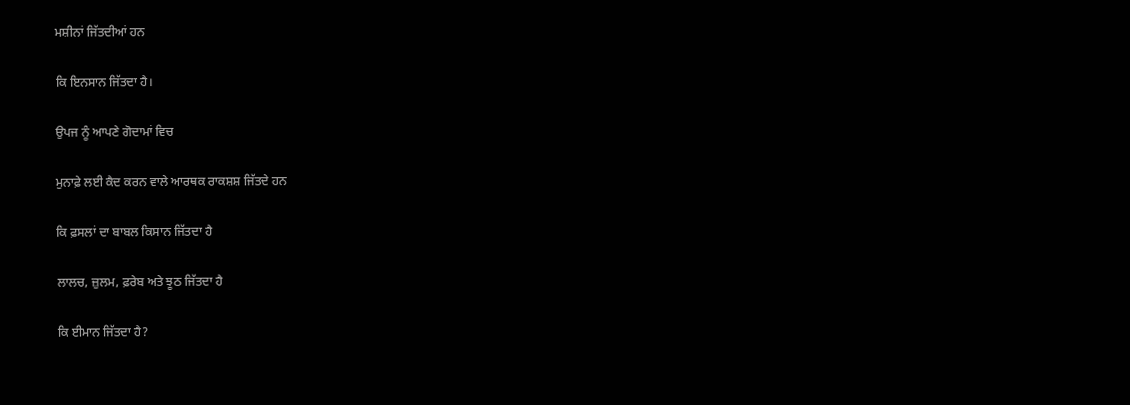ਮਸ਼ੀਨਾਂ ਜਿੱਤਦੀਆਂ ਹਨ

ਕਿ ਇਨਸਾਨ ਜਿੱਤਦਾ ਹੈ।

ਉਪਜ ਨੂੰ ਆਪਣੇ ਗੋਦਾਮਾਂ ਵਿਚ

ਮੁਨਾਫ਼ੇ ਲਈ ਕੈਦ ਕਰਨ ਵਾਲੇ ਆਰਥਕ ਰਾਕਸ਼ਸ਼ ਜਿੱਤਦੇ ਹਨ

ਕਿ ਫ਼ਸਲਾਂ ਦਾ ਬਾਬਲ ਕਿਸਾਨ ਜਿੱਤਦਾ ਹੈ

ਲਾਲਚ, ਜ਼ੁਲਮ, ਫ਼ਰੇਬ ਅਤੇ ਝੂਠ ਜਿੱਤਦਾ ਹੈ

ਕਿ ਈਮਾਨ ਜਿੱਤਦਾ ਹੈ?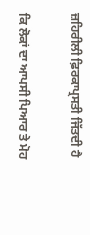ਜ਼ਹਿਰੀਲੀ ਫ਼ਿਰਕਾਪ੍ਰਸਤੀ ਜਿੱਤਦੀ ਹੈ

ਕਿ ਲੋਕਾਂ ਦਾ ਆਪਸੀ ਪਿਆਰ ਤੇ ਮੋਹ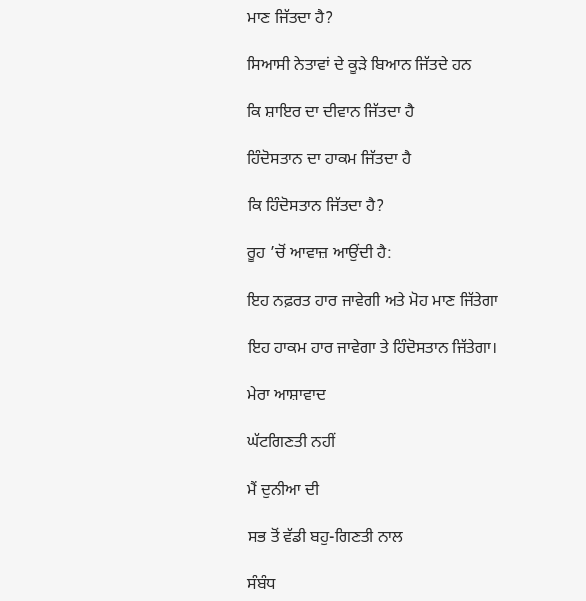ਮਾਣ ਜਿੱਤਦਾ ਹੈ?

ਸਿਆਸੀ ਨੇਤਾਵਾਂ ਦੇ ਕੂੜੇ ਬਿਆਨ ਜਿੱਤਦੇ ਹਨ

ਕਿ ਸ਼ਾਇਰ ਦਾ ਦੀਵਾਨ ਜਿੱਤਦਾ ਹੈ

ਹਿੰਦੋਸਤਾਨ ਦਾ ਹਾਕਮ ਜਿੱਤਦਾ ਹੈ

ਕਿ ਹਿੰਦੋਸਤਾਨ ਜਿੱਤਦਾ ਹੈ?

ਰੂਹ ’ਚੋਂ ਆਵਾਜ਼ ਆਉਂਦੀ ਹੈ:

ਇਹ ਨਫ਼ਰਤ ਹਾਰ ਜਾਵੇਗੀ ਅਤੇ ਮੋਹ ਮਾਣ ਜਿੱਤੇਗਾ

ਇਹ ਹਾਕਮ ਹਾਰ ਜਾਵੇਗਾ ਤੇ ਹਿੰਦੋਸਤਾਨ ਜਿੱਤੇਗਾ।

ਮੇਰਾ ਆਸ਼ਾਵਾਦ

ਘੱਟਗਿਣਤੀ ਨਹੀਂ

ਮੈਂ ਦੁਨੀਆ ਦੀ

ਸਭ ਤੋਂ ਵੱਡੀ ਬਹੁ-ਗਿਣਤੀ ਨਾਲ

ਸੰਬੰਧ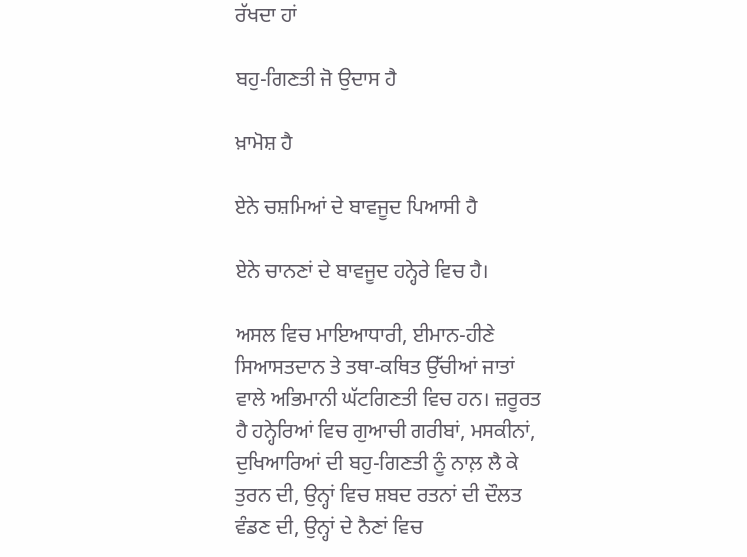ਰੱਖਦਾ ਹਾਂ

ਬਹੁ-ਗਿਣਤੀ ਜੋ ਉਦਾਸ ਹੈ

ਖ਼ਾਮੋਸ਼ ਹੈ

ਏਨੇ ਚਸ਼ਮਿਆਂ ਦੇ ਬਾਵਜੂਦ ਪਿਆਸੀ ਹੈ

ਏਨੇ ਚਾਨਣਾਂ ਦੇ ਬਾਵਜੂਦ ਹਨ੍ਹੇਰੇ ਵਿਚ ਹੈ।

ਅਸਲ ਵਿਚ ਮਾਇਆਧਾਰੀ, ਈਮਾਨ-ਹੀਣੇ ਸਿਆਸਤਦਾਨ ਤੇ ਤਥਾ-ਕਥਿਤ ਉੱਚੀਆਂ ਜਾਤਾਂ ਵਾਲੇ ਅਭਿਮਾਨੀ ਘੱਟਗਿਣਤੀ ਵਿਚ ਹਨ। ਜ਼ਰੂਰਤ ਹੈ ਹਨ੍ਹੇਰਿਆਂ ਵਿਚ ਗੁਆਚੀ ਗਰੀਬਾਂ, ਮਸਕੀਨਾਂ, ਦੁਖਿਆਰਿਆਂ ਦੀ ਬਹੁ-ਗਿਣਤੀ ਨੂੰ ਨਾਲ਼ ਲੈ ਕੇ ਤੁਰਨ ਦੀ, ਉਨ੍ਹਾਂ ਵਿਚ ਸ਼ਬਦ ਰਤਨਾਂ ਦੀ ਦੌਲਤ ਵੰਡਣ ਦੀ, ਉਨ੍ਹਾਂ ਦੇ ਨੈਣਾਂ ਵਿਚ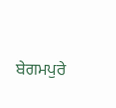ਬੇਗਮਪੁਰੇ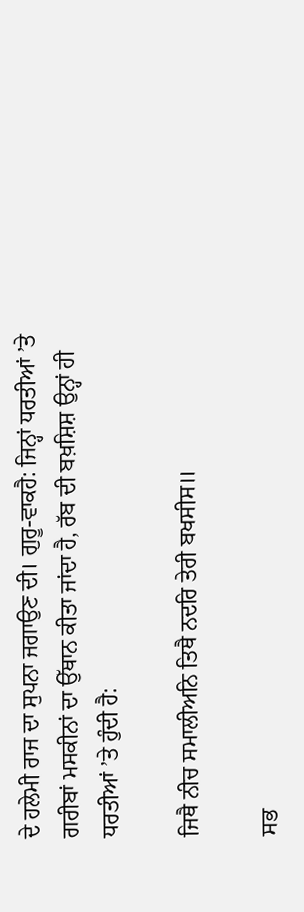ਦੇ ਹਲੇਮੀ ਰਾਜ ਦਾ ਸੁਪਨਾ ਜਗਾਉਣ ਦੀ। ਗੁਰੂ-ਵਾਕਹੈ: ਜਿਨ੍ਹਾਂ ਧਰਤੀਆਂ ’ਤੇ ਗਰੀਬਾਂ ਮਸਕੀਨਾਂ ਦਾ ਉੱਥਾਨ ਕੀਤਾ ਜਾਂਦਾ ਹੈ, ਰੱਬ ਦੀ ਬਖ਼ਸ਼ਿਸ਼ ਉਨ੍ਹਾਂ ਹੀ ਧਰਤੀਆਂ ’ਤੇ ਹੁੰਦੀ ਹੈ:

ਜਿਥੈ ਨੀਚ ਸਮਾਲੀਅਨਿ ਤਿਥੈ ਨਦਰਿ ਤੇਰੀ ਬਖਸੀਸ॥

ਸਭ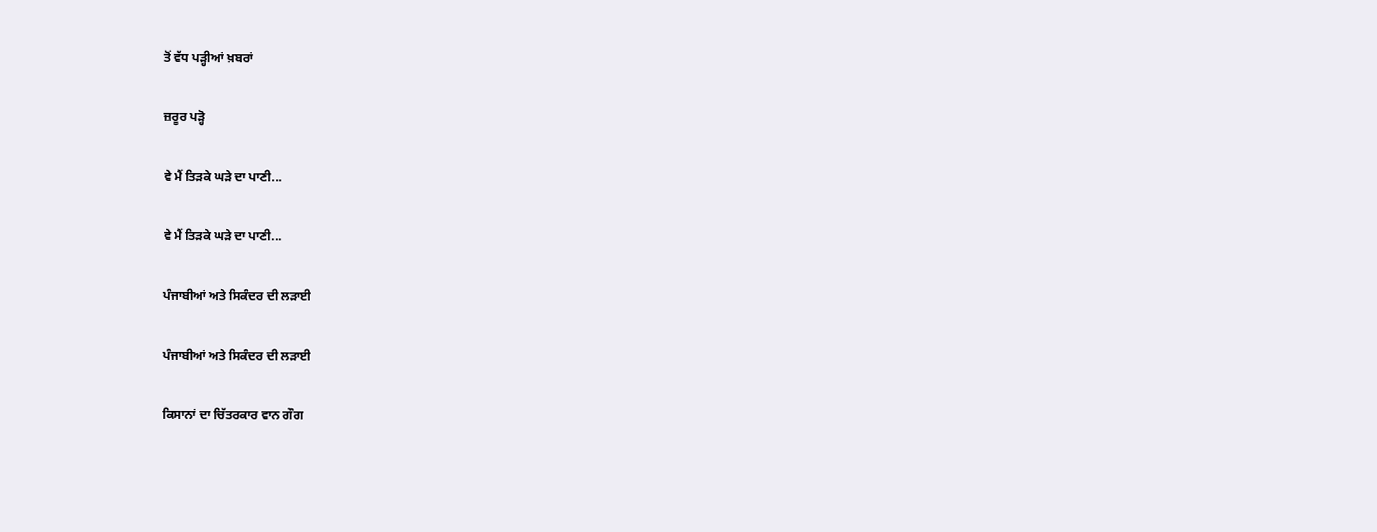ਤੋਂ ਵੱਧ ਪੜ੍ਹੀਆਂ ਖ਼ਬਰਾਂ

ਜ਼ਰੂਰ ਪੜ੍ਹੋ

ਵੇ ਮੈਂ ਤਿੜਕੇ ਘੜੇ ਦਾ ਪਾਣੀ...

ਵੇ ਮੈਂ ਤਿੜਕੇ ਘੜੇ ਦਾ ਪਾਣੀ...

ਪੰਜਾਬੀਆਂ ਅਤੇ ਸਿਕੰਦਰ ਦੀ ਲੜਾਈ

ਪੰਜਾਬੀਆਂ ਅਤੇ ਸਿਕੰਦਰ ਦੀ ਲੜਾਈ

ਕਿਸਾਨਾਂ ਦਾ ਚਿੱਤਰਕਾਰ ਵਾਨ ਗੌਗ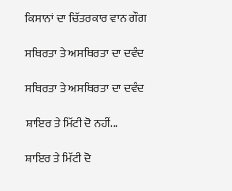ਕਿਸਾਨਾਂ ਦਾ ਚਿੱਤਰਕਾਰ ਵਾਨ ਗੌਗ

ਸਥਿਰਤਾ ਤੇ ਅਸਥਿਰਤਾ ਦਾ ਦਵੰਦ

ਸਥਿਰਤਾ ਤੇ ਅਸਥਿਰਤਾ ਦਾ ਦਵੰਦ

ਸ਼ਾਇਰ ਤੇ ਮਿੱਟੀ ਦੋ ਨਹੀਂ...

ਸ਼ਾਇਰ ਤੇ ਮਿੱਟੀ ਦੋ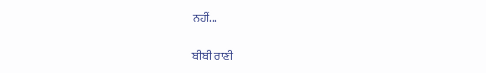ਨਹੀਂ...

ਬੀਬੀ ਰਾਣੀ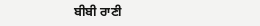ਬੀਬੀ ਰਾਣੀ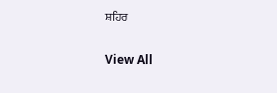ਸ਼ਹਿਰ

View All